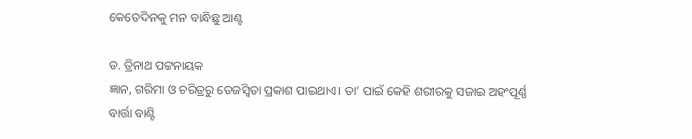କେତେଦିନକୁ ମନ ବାନ୍ଧିଛୁ ଆଣ୍ଟ

ଡ. ତ୍ରିନାଥ ପଟ୍ଟନାୟକ
ଜ୍ଞାନ, ଗରିମା ଓ ଚରିତ୍ରରୁ ତେଜସ୍ବିତା ପ୍ରକାଶ ପାଇଥାଏ। ତା’ ପାଇଁ କେହି ଶରୀରକୁ ସଜାଇ ଅହଂପୂର୍ଣ୍ଣ ବାର୍ତ୍ତା ବାଣ୍ଟି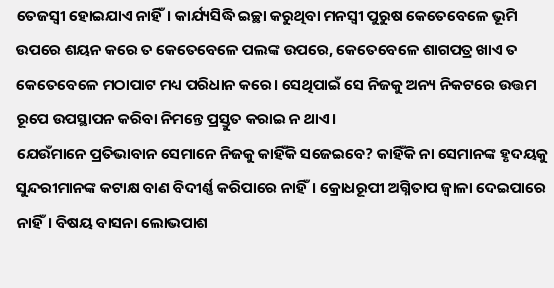ତେଜସ୍ବୀ ହୋଇଯାଏ ନାହିଁ। କାର୍ଯ୍ୟସିଦ୍ଧି ଇଚ୍ଛା କରୁଥିବା ମନସ୍ବୀ ପୁରୁଷ କେତେବେଳେ ଭୂମି ଉପରେ ଶୟନ କରେ ତ କେତେବେଳେ ପଲଙ୍କ ଉପରେ, କେତେବେଳେ ଶାଗପତ୍ର ଖାଏ ତ କେତେବେଳେ ମଠାପାଟ ମଧ୍ୟ ପରିଧାନ କରେ। ସେଥିପାଇଁ ସେ ନିଜକୁ ଅନ୍ୟ ନିକଟରେ ଉତ୍ତମ ରୂପେ ଉପସ୍ଥାପନ କରିବା ନିମନ୍ତେ ପ୍ରସ୍ତୁତ କରାଇ ନ ଥାଏ।
ଯେଉଁମାନେ ପ୍ରତିଭାବାନ ସେମାନେ ନିଜକୁ କାହିଁକି ସଜେଇବେ? କାହିଁକି ନା ସେମାନଙ୍କ ହୃଦୟକୁ ସୁନ୍ଦରୀମାନଙ୍କ କଟାକ୍ଷ ବାଣ ବିଦୀର୍ଣ୍ଣ କରିପାରେ ନାହିଁ। କ୍ରୋଧରୂପୀ ଅଗ୍ନିତାପ ଜ୍ୱାଳା ଦେଇପାରେ ନାହିଁ। ବିଷୟ ବାସନା ଲୋଭପାଶ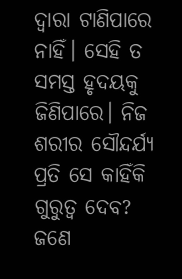ଦ୍ୱାରା ଟାଣିପାରେ ନାହିଁ। ସେହି ତ ସମସ୍ତ ହୃଦୟକୁ ଜିଣିପାରେ। ନିଜ ଶରୀର ସୌନ୍ଦର୍ଯ୍ୟ ପ୍ରତି ସେ କାହିଁକି ଗୁରୁତ୍ୱ ଦେବ?
ଜଣେ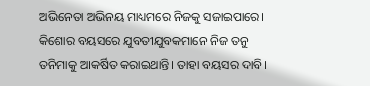ଅଭିନେତା ଅଭିନୟ ମାଧ୍ୟମରେ ନିଜକୁ ସଜାଇପାରେ। କିଶୋର ବୟସରେ ଯୁବତୀଯୁବକମାନେ ନିଜ ତନୁ ତନିମାକୁ ଆକର୍ଷିତ କରାଇଥାନ୍ତି। ତାହା ବୟସର ଦାବି।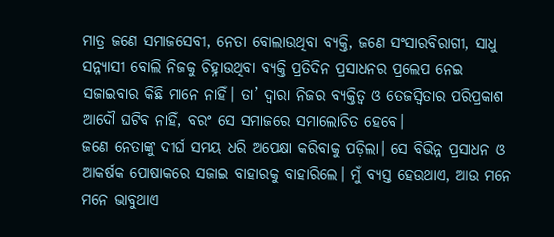ମାତ୍ର ଜଣେ ସମାଜସେବୀ, ନେତା ବୋଲାଉଥିବା ବ୍ୟକ୍ତି, ଜଣେ ସଂସାରବିରାଗୀ, ସାଧୁ ସନ୍ନ୍ୟାସୀ ବୋଲି ନିଜକୁ ଚିହ୍ନାଉଥିବା ବ୍ୟକ୍ତି ପ୍ରତିଦିନ ପ୍ରସାଧନର ପ୍ରଲେପ ନେଇ ସଜାଇବାର କିଛି ମାନେ ନାହିଁ। ତା’ ଦ୍ୱାରା ନିଜର ବ୍ୟକ୍ତିତ୍ୱ ଓ ତେଜସ୍ବିତାର ପରିପ୍ରକାଶ ଆଦୌ ଘଟିବ ନାହିଁ, ବରଂ ସେ ସମାଜରେ ସମାଲୋଚିତ ହେବେ।
ଜଣେ ନେତାଙ୍କୁ ଦୀର୍ଘ ସମୟ ଧରି ଅପେକ୍ଷା କରିବାକୁ ପଡ଼ିଲା। ସେ ବିଭିନ୍ନ ପ୍ରସାଧନ ଓ ଆକର୍ଷକ ପୋଷାକରେ ସଜାଇ ବାହାରକୁ ବାହାରିଲେ। ମୁଁ ବ୍ୟସ୍ତ ହେଉଥାଏ, ଆଉ ମନେ ମନେ ଭାବୁଥାଏ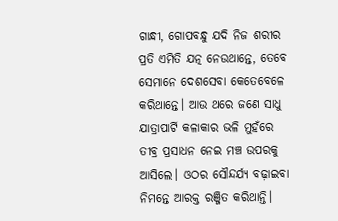ଗାନ୍ଧୀ, ଗୋପବନ୍ଧୁ ଯଦି ନିଜ ଶରୀର ପ୍ରତି ଏମିତି ଯତ୍ନ ନେଉଥାନ୍ତେ, ତେବେ ସେମାନେ ଦେଶସେବା କେତେବେଳେ କରିଥାନ୍ତେ। ଆଉ ଥରେ ଜଣେ ସାଧୁ ଯାତ୍ରାପାର୍ଟି କଳାକାର ଭଳି ମୁହଁରେ ତୀବ୍ର ପ୍ରସାଧନ ନେଇ ମଞ୍ଚ ଉପରକୁ ଆସିଲେ। ଓଠର ସୌନ୍ଦର୍ଯ୍ୟ ବଢ଼ାଇବା ନିମନ୍ତେ ଆରକ୍ତ ରଞ୍ଜିତ କରିଥାନ୍ତି।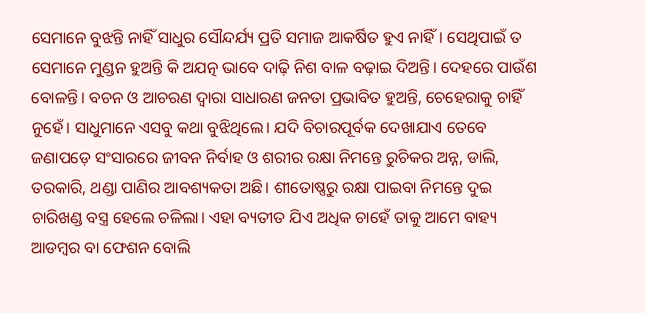ସେମାନେ ବୁଝନ୍ତି ନାହିଁ ସାଧୁର ସୌନ୍ଦର୍ଯ୍ୟ ପ୍ରତି ସମାଜ ଆକର୍ଷିତ ହୁଏ ନାହିଁ। ସେଥିପାଇଁ ତ ସେମାନେ ମୁଣ୍ଡନ ହୁଅନ୍ତି କି ଅଯତ୍ନ ଭାବେ ଦାଢ଼ି ନିଶ ବାଳ ବଢ଼ାଇ ଦିଅନ୍ତି। ଦେହରେ ପାଉଁଶ ବୋଳନ୍ତି। ବଚନ ଓ ଆଚରଣ ଦ୍ୱାରା ସାଧାରଣ ଜନତା ପ୍ରଭାବିତ ହୁଅନ୍ତି, ଚେହେରାକୁ ଚାହିଁ ନୁହେଁ। ସାଧୁମାନେ ଏସବୁ କଥା ବୁଝିଥିଲେ। ଯଦି ବିଚାରପୂର୍ବକ ଦେଖାଯାଏ ତେବେ ଜଣାପଡ଼େ ସଂସାରରେ ଜୀବନ ନିର୍ବାହ ଓ ଶରୀର ରକ୍ଷା ନିମନ୍ତେ ରୁଚିକର ଅନ୍ନ, ଡାଲି, ତରକାରି, ଥଣ୍ଡା ପାଣିର ଆବଶ୍ୟକତା ଅଛି। ଶୀତୋଷ୍ଣରୁ ରକ୍ଷା ପାଇବା ନିମନ୍ତେ ଦୁଇ ଚାରିଖଣ୍ଡ ବସ୍ତ୍ର ହେଲେ ଚଳିଲା। ଏହା ବ୍ୟତୀତ ଯିଏ ଅଧିକ ଚାହେଁ ତାକୁ ଆମେ ବାହ୍ୟ ଆଡମ୍ବର ବା ଫେଶନ ବୋଲି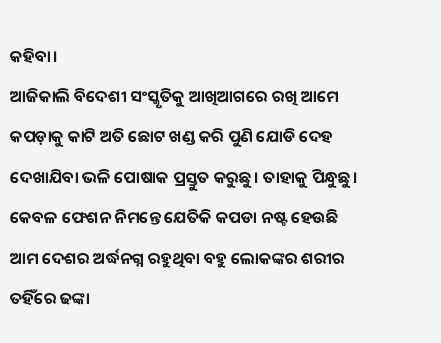କହିବା।
ଆଜିକାଲି ବିଦେଶୀ ସଂସ୍କୃତିକୁ ଆଖିଆଗରେ ରଖି ଆମେ କପଡ଼ାକୁ କାଟି ଅତି ଛୋଟ ଖଣ୍ଡ କରି ପୁଣି ଯୋଡି ଦେହ ଦେଖାଯିବା ଭଳି ପୋଷାକ ପ୍ରସ୍ତୁତ କରୁଛୁ। ତାହାକୁ ପିନ୍ଧୁଛୁ। କେବଳ ଫେଶନ ନିମନ୍ତେ ଯେତିକି କପଡା ନଷ୍ଟ ହେଉଛି ଆମ ଦେଶର ଅର୍ଦ୍ଧନଗ୍ନ ରହୁଥିବା ବହୁ ଲୋକଙ୍କର ଶରୀର ତହିଁରେ ଢଙ୍କା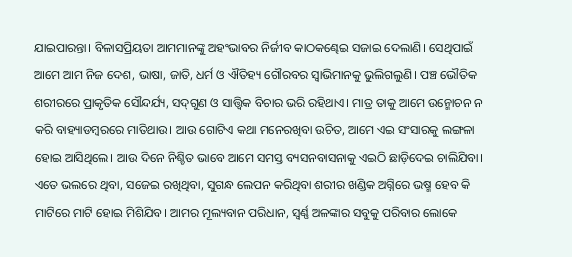ଯାଇପାରନ୍ତା। ବିଳାସପ୍ରିୟତା ଆମମାନଙ୍କୁ ଅହଂଭାବର ନିର୍ଜୀବ କାଠକଣ୍ଢେଇ ସଜାଇ ଦେଲାଣି। ସେଥିପାଇଁ ଆମେ ଆମ ନିଜ ଦେଶ, ଭାଷା, ଜାତି, ଧର୍ମ ଓ ଐତିହ୍ୟ ଗୌରବର ସ୍ବାଭିମାନକୁ ଭୁଲିଗଲୁଣି। ପଞ୍ଚ ଭୌତିକ ଶରୀରରେ ପ୍ରାକୃତିକ ସୌନ୍ଦର୍ଯ୍ୟ, ସଦ୍‌ଗୁଣ ଓ ସାତ୍ତ୍ୱିକ ବିଚାର ଭରି ରହିଥାଏ। ମାତ୍ର ତାକୁ ଆମେ ଉନ୍ମୋଚନ ନ କରି ବାହ୍ୟାଡମ୍ବରରେ ମାତିଥାଉ। ଆଉ ଗୋଟିଏ କଥା ମନେରଖିବା ଉଚିତ, ଆମେ ଏଇ ସଂସାରକୁ ଲଙ୍ଗଳା ହୋଇ ଆସିଥିଲେ। ଆଉ ଦିନେ ନିଶ୍ଚିତ ଭାବେ ଆମେ ସମସ୍ତ ବ୍ୟସନବାସନାକୁ ଏଇଠି ଛାଡ଼ିଦେଇ ଚାଲିଯିବା। ଏତେ ଭଲରେ ଥିବା, ସଜେଇ ରଖିଥିବା, ସୁଗନ୍ଧ ଲେପନ କରିଥିବା ଶରୀର ଖଣ୍ଡିକ ଅଗ୍ନିରେ ଭଷ୍ମ ହେବ କି ମାଟିରେ ମାଟି ହୋଇ ମିଶିଯିବ। ଆମର ମୂଲ୍ୟବାନ ପରିଧାନ, ସ୍ବର୍ଣ୍ଣ ଅଳଙ୍କାର ସବୁକୁ ପରିବାର ଲୋକେ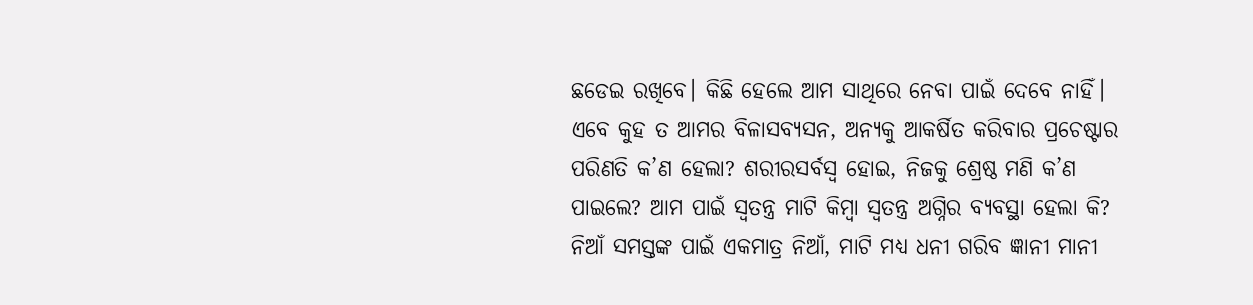ଛଡେଇ ରଖିବେ। କିଛି ହେଲେ ଆମ ସାଥିରେ ନେବା ପାଇଁ ଦେବେ ନାହିଁ।
ଏବେ କୁହ ତ ଆମର ବିଳାସବ୍ୟସନ, ଅନ୍ୟକୁ ଆକର୍ଷିତ କରିବାର ପ୍ରଚେଷ୍ଟାର ପରିଣତି କ’ଣ ହେଲା? ଶରୀରସର୍ବସ୍ବ ହୋଇ, ନିଜକୁ ଶ୍ରେଷ୍ଠ ମଣି କ’ଣ ପାଇଲେ? ଆମ ପାଇଁ ସ୍ବତନ୍ତ୍ର ମାଟି କିମ୍ବା ସ୍ବତନ୍ତ୍ର ଅଗ୍ନିର ବ୍ୟବସ୍ଥା ହେଲା କି? ନିଆଁ ସମସ୍ତଙ୍କ ପାଇଁ ଏକମାତ୍ର ନିଆଁ, ମାଟି ମଧ୍ୟ ଧନୀ ଗରିବ ଜ୍ଞାନୀ ମାନୀ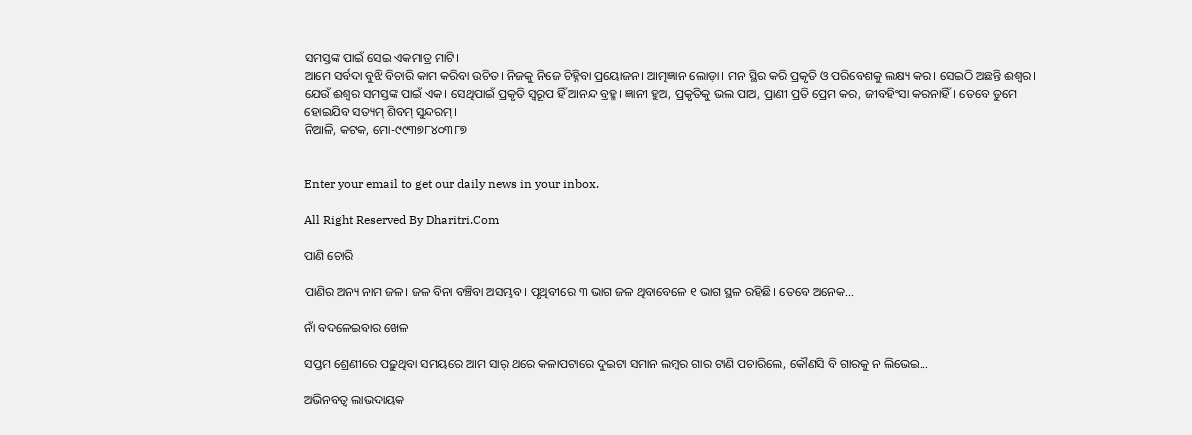ସମସ୍ତଙ୍କ ପାଇଁ ସେଇ ଏକମାତ୍ର ମାଟି।
ଆମେ ସର୍ବଦା ବୁଝି ବିଚାରି କାମ କରିବା ଉଚିତ। ନିଜକୁ ନିଜେ ଚିହ୍ନିବା ପ୍ରୟୋଜନ। ଆତ୍ମଜ୍ଞାନ ଲୋଡ଼ା। ମନ ସ୍ଥିର କରି ପ୍ରକୃତି ଓ ପରିବେଶକୁ ଲକ୍ଷ୍ୟ କର। ସେଇଠି ଅଛନ୍ତି ଈଶ୍ୱର। ଯେଉଁ ଈଶ୍ୱର ସମସ୍ତଙ୍କ ପାଇଁ ଏକ। ସେଥିପାଇଁ ପ୍ରକୃତି ସ୍ବରୂପ ହିଁ ଆନନ୍ଦ ବ୍ରହ୍ମ। ଜ୍ଞାନୀ ହୁଅ, ପ୍ରକୃତିକୁ ଭଲ ପାଅ, ପ୍ରାଣୀ ପ୍ରତି ପ୍ରେମ କର, ଜୀବହିଂସା କରନାହିଁ। ତେବେ ତୁମେ ହୋଇଯିବ ସତ୍ୟମ୍‌ ଶିବମ୍‌ ସୁନ୍ଦରମ୍‌।
ନିଆଳି, କଟକ, ମୋ-୯୯୩୭୮୪୦୩୮୭


Enter your email to get our daily news in your inbox.

All Right Reserved By Dharitri.Com

ପାଣି ଚୋରି

ପାଣିର ଅନ୍ୟ ନାମ ଜଳ। ଜଳ ବିନା ବଞ୍ଚିବା ଅସମ୍ଭବ। ପୃଥିବୀରେ ୩ ଭାଗ ଜଳ ଥିବାବେଳେ ୧ ଭାଗ ସ୍ଥଳ ରହିଛି। ତେବେ ଅନେକ...

ନାଁ ବଦଳେଇବାର ଖେଳ

ସପ୍ତମ ଶ୍ରେଣୀରେ ପଢ଼ୁଥିବା ସମୟରେ ଆମ ସାର୍‌ ଥରେ କଳାପଟାରେ ଦୁଇଟା ସମାନ ଲମ୍ବର ଗାର ଟାଣି ପଚାରିଲେ, କୌଣସି ବି ଗାରକୁ ନ ଲିଭେଇ...

ଅଭିନବତ୍ୱ ଲାଭଦାୟକ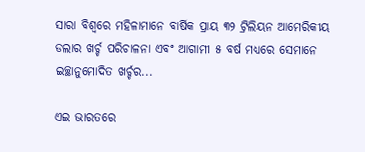ସାରା ବିଶ୍ୱରେ ମହିଳାମାନେ ବାର୍ଷିକ ପ୍ରାୟ ୩୨ ଟ୍ରିଲିୟନ ଆମେରିକୀୟ ଡଲାର ଖର୍ଚ୍ଚ ପରିଚାଳନା ଏବଂ ଆଗାମୀ ୫ ବର୍ଷ ମଧ୍ୟରେ ସେମାନେ ଇଚ୍ଛାନୁମୋଦିତ ଖର୍ଚ୍ଚର...

ଏଇ ଭାରତରେ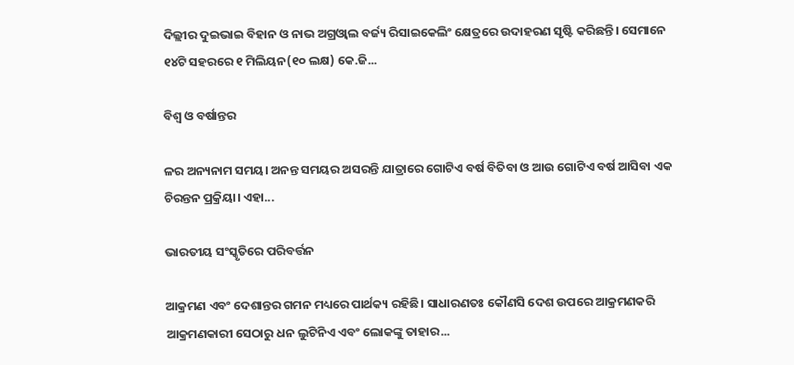ଦିଲ୍ଲୀର ଦୁଇଭାଇ ବିହାନ ଓ ନାଭ ଅଗ୍ରଓ୍ୱାଲ ବର୍ଜ୍ୟ ରିସାଇକେଲିଂ କ୍ଷେତ୍ରରେ ଉଦାହରଣ ସୃଷ୍ଟି କରିଛନ୍ତି। ସେମାନେ ୧୪ଟି ସହରରେ ୧ ମିଲିୟନ(୧୦ ଲକ୍ଷ) କେ.ଜି...

ବିଶ୍ୱ ଓ ବର୍ଷାନ୍ତର

ଳର ଅନ୍ୟନାମ ସମୟ। ଅନନ୍ତ ସମୟର ଅସରନ୍ତି ଯାତ୍ରାରେ ଗୋଟିଏ ବର୍ଷ ବିତିବା ଓ ଆଉ ଗୋଟିଏ ବର୍ଷ ଆସିବା ଏକ ଚିରନ୍ତନ ପ୍ରକ୍ରିୟା। ଏହା...

ଭାରତୀୟ ସଂସ୍କୃତିରେ ପରିବର୍ତ୍ତନ

ଆକ୍ରମଣ ଏବଂ ଦେଶାନ୍ତର ଗମନ ମଧ୍ୟରେ ପାର୍ଥକ୍ୟ ରହିଛି। ସାଧାରଣତଃ କୌଣସି ଦେଶ ଉପରେ ଆକ୍ରମଣକରି ଆକ୍ରମଣକାରୀ ସେଠାରୁ ଧନ ଲୁଟିନିଏ ଏବଂ ଲୋକଙ୍କୁ ତାହାର...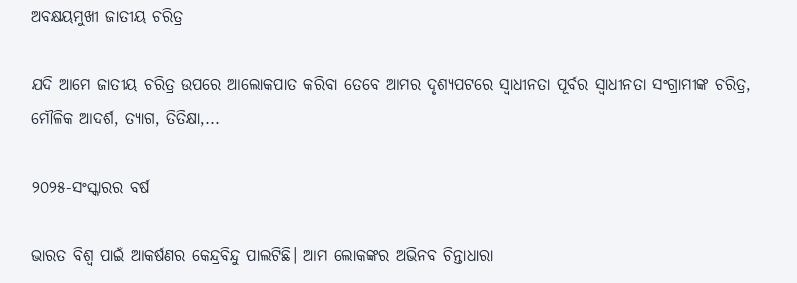ଅବକ୍ଷୟମୁଖୀ ଜାତୀୟ ଚରିତ୍ର

ଯଦି ଆମେ ଜାତୀୟ ଚରିତ୍ର ଉପରେ ଆଲୋକପାତ କରିବା ତେବେ ଆମର ଦୃଶ୍ୟପଟରେ ସ୍ବାଧୀନତା ପୂର୍ବର ସ୍ବାଧୀନତା ସଂଗ୍ରାମୀଙ୍କ ଚରିତ୍ର, ମୌଳିକ ଆଦର୍ଶ, ତ୍ୟାଗ, ତିତିକ୍ଷା,...

୨୦୨୫-ସଂସ୍କାରର ବର୍ଷ

ଭାରତ ବିଶ୍ୱ ପାଇଁ ଆକର୍ଷଣର କେନ୍ଦ୍ରବିନ୍ଦୁ ପାଲଟିଛି। ଆମ ଲୋକଙ୍କର ଅଭିନବ ଚିନ୍ତାଧାରା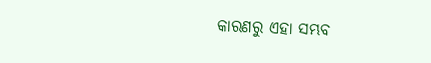କାରଣରୁ ଏହା ସମ୍ଭବ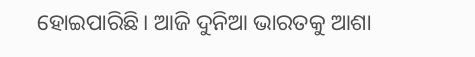ହୋଇପାରିଛି। ଆଜି ଦୁନିଆ ଭାରତକୁ ଆଶା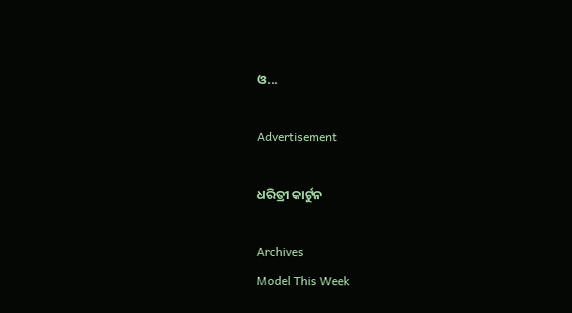ଓ...

Advertisement

ଧରିତ୍ରୀ କାର୍ଟୁନ

Archives
Model This Week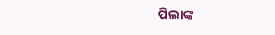ପିଲାଙ୍କ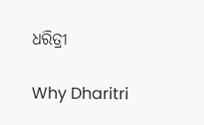ଧରିତ୍ରୀ

Why Dharitri